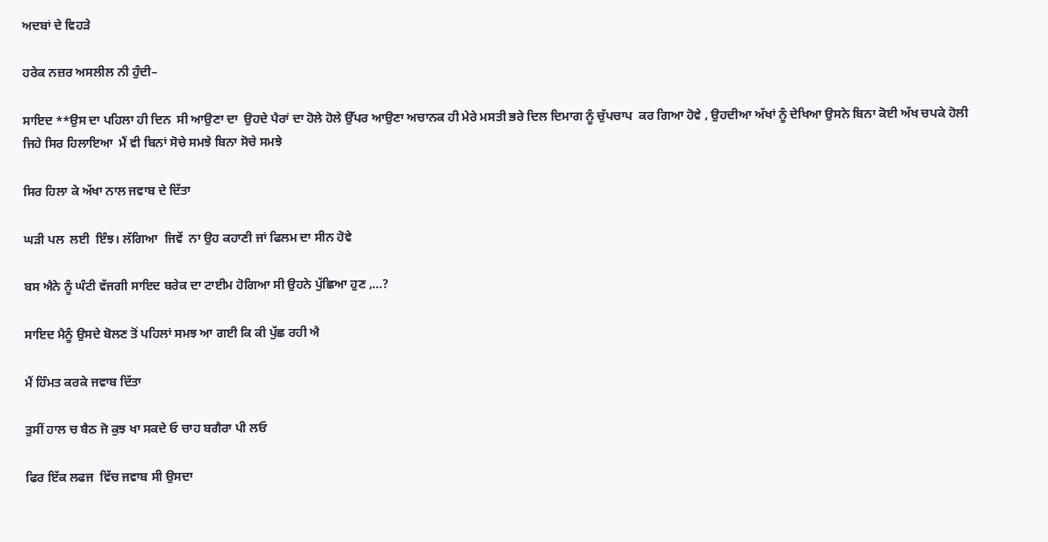ਅਦਬਾਂ ਦੇ ਵਿਹੜੇ

ਹਰੇਕ ਨਜ਼ਰ ਅਸਲੀਲ ਨੀ ਹੁੰਦੀ–

ਸਾਇਦ **ਉਸ ਦਾ ਪਹਿਲਾ ਹੀ ਦਿਨ  ਸੀ ਆਉਣਾ ਦਾ  ਉਹਦੇ ਪੈਰਾਂ ਦਾ ਹੋਲੇ ਹੋਲੇ ਉੱਪਰ ਆਉਣਾ ਅਚਾਨਕ ਹੀ ਮੇਰੇ ਮਸਤੀ ਭਰੇ ਦਿਲ ਦਿਮਾਗ ਨੂੰ ਚੁੱਪਚਾਪ  ਕਰ ਗਿਆ ਹੋਵੇ , ਉਹਦੀਆ ਅੱਖਾਂ ਨੂੰ ਦੇਖਿਆ ਉਸਨੇ ਬਿਨਾ ਕੋਈ ਅੱਖ ਚਪਕੇ ਹੋਲੀ ਜਿਹੇ ਸਿਰ ਹਿਲਾਇਆ  ਮੈਂ ਵੀ ਬਿਨਾਂ ਸੋਚੇ ਸਮਝੇ ਬਿਨਾ ਸੋਚੇ ਸਮਝੇ

ਸਿਰ ਹਿਲਾ ਕੇ ਅੱਖਾ ਨਾਲ ਜਵਾਬ ਦੇ ਦਿੱਤਾ

ਘੜੀ ਪਲ  ਲਈ  ਇੰਝ। ਲੱਗਿਆ  ਜਿਵੇਂ  ਨਾ ਉਹ ਕਹਾਣੀ ਜਾਂ ਫਿਲਮ ਦਾ ਸੀਨ ਹੋਵੇ

ਬਸ ਐਨੇ ਨੂੰ ਘੰਟੀ ਵੱਜਗੀ ਸਾਇਦ ਬਰੇਕ ਦਾ ਟਾਈਮ ਹੋਗਿਆ ਸੀ ਉਹਨੇ ਪੁੱਛਿਆ ਹੁਣ ,…?

ਸਾਇਦ ਮੈਨੂੰ ਉਸਦੇ ਬੋਲਣ ਤੋਂ ਪਹਿਲਾਂ ਸਮਝ ਆ ਗਈ ਕਿ ਕੀ ਪੁੱਛ ਰਹੀ ਐ

ਮੈਂ ਹਿੰਮਤ ਕਰਕੇ ਜਵਾਬ ਦਿੱਤਾ

ਤੁਸੀਂ ਹਾਲ ਚ ਬੈਠ ਜੋ ਕੁਝ ਖਾ ਸਕਦੇ ਓ ਚਾਹ ਬਗੈਰਾ ਪੀ ਲਓ

ਫਿਰ ਇੱਕ ਲਫਜ  ਵਿੱਚ ਜਵਾਬ ਸੀ ਉਸਦਾ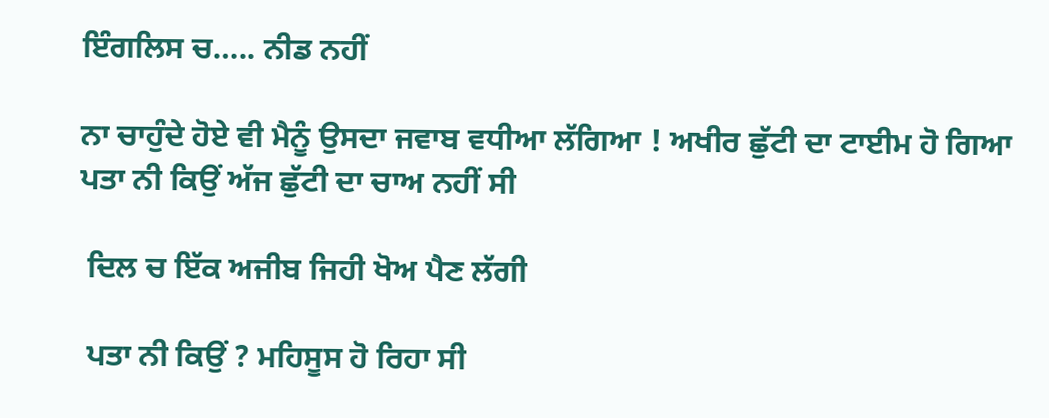ਇੰਗਲਿਸ ਚ….. ਨੀਡ ਨਹੀਂ

ਨਾ ਚਾਹੁੰਦੇ ਹੋਏ ਵੀ ਮੈਨੂੰ ਉਸਦਾ ਜਵਾਬ ਵਧੀਆ ਲੱਗਿਆ ! ਅਖੀਰ ਛੁੱਟੀ ਦਾ ਟਾਈਮ ਹੋ ਗਿਆ ਪਤਾ ਨੀ ਕਿਉਂ ਅੱਜ ਛੁੱਟੀ ਦਾ ਚਾਅ ਨਹੀਂ ਸੀ

 ਦਿਲ ਚ ਇੱਕ ਅਜੀਬ ਜਿਹੀ ਖੋਅ ਪੈਣ ਲੱਗੀ

 ਪਤਾ ਨੀ ਕਿਉਂ ? ਮਹਿਸੂਸ ਹੋ ਰਿਹਾ ਸੀ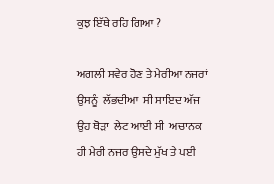ਕੁਝ ਇੱਥੇ ਰਹਿ ਗਿਆ ?

ਅਗਲੀ ਸਵੇਰ ਹੋਣ ਤੇ ਮੇਰੀਆ ਨਜਰਾਂ ਉਸਨੂੰ  ਲੱਭਦੀਆ  ਸੀ ਸਾਇਦ ਅੱਜ ਉਹ ਥੋੜਾ  ਲੇਟ ਆਈ ਸੀ  ਅਚਾਨਕ ਹੀ ਮੇਰੀ ਨਜਰ ਉਸਦੇ ਮੁੱਖ ਤੇ ਪਈ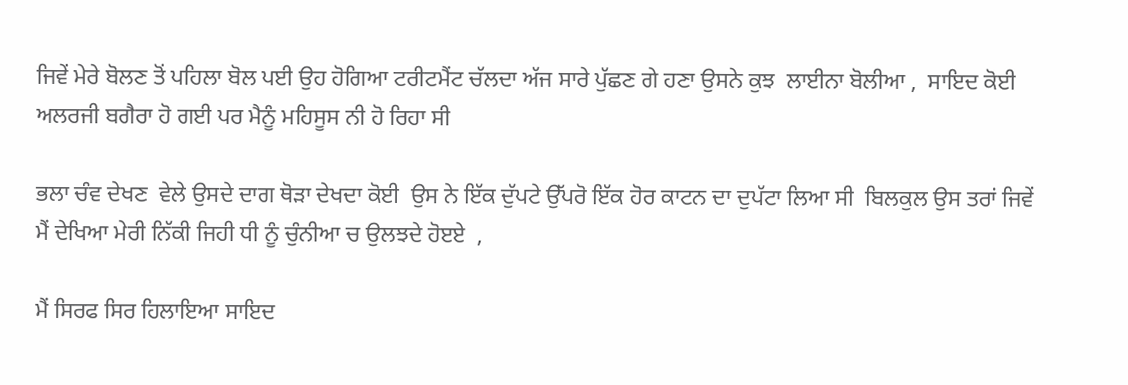ਜਿਵੇਂ ਮੇਰੇ ਬੋਲਣ ਤੋਂ ਪਹਿਲਾ ਬੋਲ ਪਈ ਉਹ ਹੋਗਿਆ ਟਰੀਟਮੈਂਟ ਚੱਲਦਾ ਅੱਜ ਸਾਰੇ ਪੁੱਛਣ ਗੇ ਹਣਾ ਉਸਨੇ ਕੁਝ  ਲਾਈਨਾ ਬੋਲੀਆ ,  ਸਾਇਦ ਕੋਈ ਅਲਰਜੀ ਬਗੈਰਾ ਹੋ ਗਈ ਪਰ ਮੈਨੂੰ ਮਹਿਸੂਸ ਨੀ ਹੋ ਰਿਹਾ ਸੀ

ਭਲਾ ਚੰਵ ਦੇਖਣ  ਵੇਲੇ ਉਸਦੇ ਦਾਗ ਥੋੜਾ ਦੇਖਦਾ ਕੋਈ  ਉਸ ਨੇ ਇੱਕ ਦੁੱਪਟੇ ਉੱਪਰੋ ਇੱਕ ਹੋਰ ਕਾਟਨ ਦਾ ਦੁਪੱਟਾ ਲਿਆ ਸੀ  ਬਿਲਕੁਲ ਉਸ ਤਰਾਂ ਜਿਵੇਂ ਮੈਂ ਦੇਖਿਆ ਮੇਰੀ ਨਿੱਕੀ ਜਿਹੀ ਧੀ ਨੂੰ ਚੁੰਨੀਆ ਚ ਉਲਝਦੇ ਹੋੲਏ  ,

ਮੈਂ ਸਿਰਫ ਸਿਰ ਹਿਲਾਇਆ ਸਾਇਦ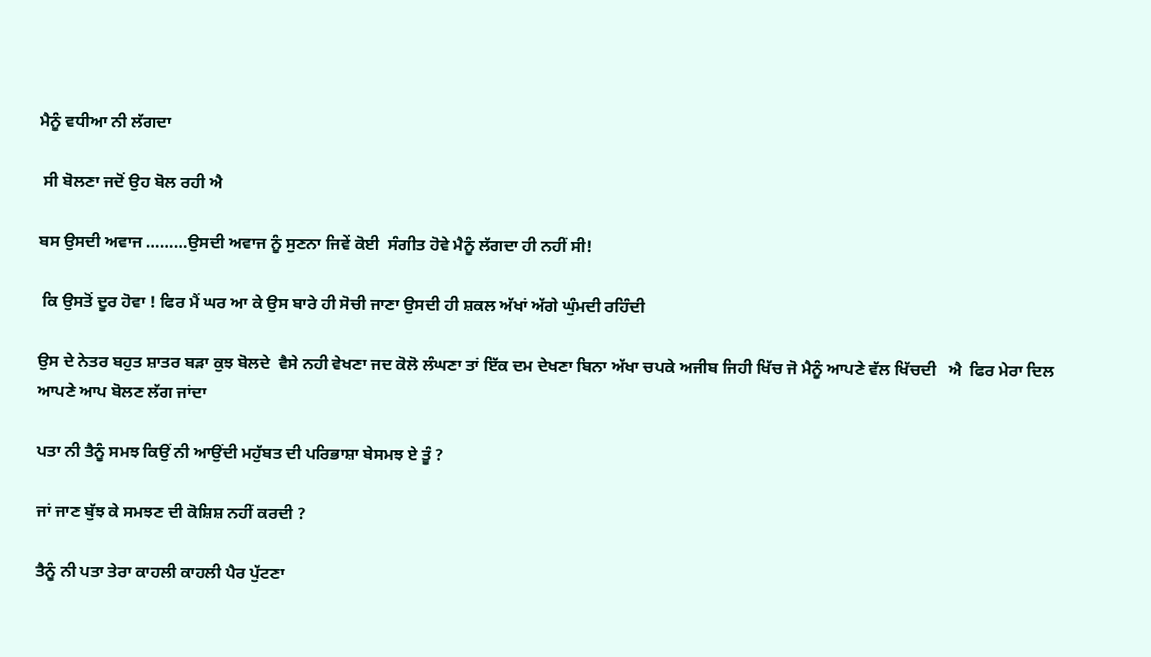ਮੈਨੂੰ ਵਧੀਆ ਨੀ ਲੱਗਦਾ

 ਸੀ ਬੋਲਣਾ ਜਦੋਂ ਉਹ ਬੋਲ ਰਹੀ ਐ

ਬਸ ਉਸਦੀ ਅਵਾਜ ………ਉਸਦੀ ਅਵਾਜ ਨੂੰ ਸੁਣਨਾ ਜਿਵੇਂ ਕੋਈ  ਸੰਗੀਤ ਹੋਵੇ ਮੈਨੂੰ ਲੱਗਦਾ ਹੀ ਨਹੀਂ ਸੀ!

 ਕਿ ਉਸਤੋਂ ਦੂਰ ਹੋਵਾ ! ਫਿਰ ਮੈਂ ਘਰ ਆ ਕੇ ਉਸ ਬਾਰੇ ਹੀ ਸੋਚੀ ਜਾਣਾ ਉਸਦੀ ਹੀ ਸ਼ਕਲ ਅੱਖਾਂ ਅੱਗੇ ਘੁੰਮਦੀ ਰਹਿੰਦੀ

ਉਸ ਦੇ ਨੇਤਰ ਬਹੁਤ ਸ਼ਾਤਰ ਬੜਾ ਕੁਝ ਬੋਲਦੇ  ਵੈਸੇ ਨਹੀ ਵੇਖਣਾ ਜਦ ਕੋਲੋ ਲੰਘਣਾ ਤਾਂ ਇੱਕ ਦਮ ਦੇਖਣਾ ਬਿਨਾ ਅੱਖਾ ਚਪਕੇ ਅਜੀਬ ਜਿਹੀ ਖਿੱਚ ਜੋ ਮੈਨੂੰ ਆਪਣੇ ਵੱਲ ਖਿੱਚਦੀ   ਐ  ਫਿਰ ਮੇਰਾ ਦਿਲ ਆਪਣੇ ਆਪ ਬੋਲਣ ਲੱਗ ਜਾਂਦਾ

ਪਤਾ ਨੀ ਤੈਨੂੰ ਸਮਝ ਕਿਉਂ ਨੀ ਆਉਂਦੀ ਮਹੁੱਬਤ ਦੀ ਪਰਿਭਾਸ਼ਾ ਬੇਸਮਝ ਏ ਤੂੰ ?

ਜਾਂ ਜਾਣ ਬੁੱਝ ਕੇ ਸਮਝਣ ਦੀ ਕੋਸ਼ਿਸ਼ ਨਹੀਂ ਕਰਦੀ ?

ਤੈਨੂੰ ਨੀ ਪਤਾ ਤੇਰਾ ਕਾਹਲੀ ਕਾਹਲੀ ਪੈਰ ਪੁੱਟਣਾ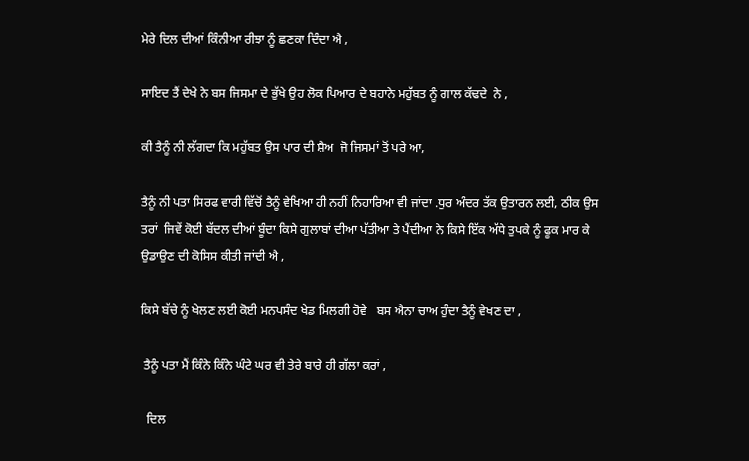ਮੇਰੇ ਦਿਲ ਦੀਆਂ ਕਿੰਨੀਆ ਰੀਝਾ ਨੂੰ ਛਣਕਾ ਦਿੰਦਾ ਐ ,

ਸਾਇਦ ਤੈਂ ਦੇਖੇ ਨੇ ਬਸ ਜਿਸਮਾ ਦੇ ਭੁੱਖੇ ਉਹ ਲੋਕ ਪਿਆਰ ਦੇ ਬਹਾਨੇ ਮਹੁੱਬਤ ਨੂੰ ਗਾਲ ਕੱਢਦੇ  ਨੇ ,

ਕੀ ਤੈਨੂੰ ਨੀ ਲੱਗਦਾ ਕਿ ਮਹੁੱਬਤ ਉਸ ਪਾਰ ਦੀ ਸ਼ੈਅ  ਜੋ ਜਿਸਮਾਂ ਤੋਂ ਪਰੇ ਆ,

ਤੈਨੂੰ ਨੀ ਪਤਾ ਸਿਰਫ ਵਾਰੀ ਵਿੱਚੋਂ ਤੈਨੂੰ ਵੇਖਿਆ ਹੀ ਨਹੀਂ ਨਿਹਾਰਿਆ ਵੀ ਜਾਂਦਾ .ਧੁਰ ਅੰਦਰ ਤੱਕ ਉਤਾਰਨ ਲਈ, ਠੀਕ ਉਸ ਤਰਾਂ  ਜਿਵੇਂ ਕੋਈ ਬੱਦਲ ਦੀਆਂ ਬੂੰਦਾ ਕਿਸੇ ਗੁਲਾਬਾਂ ਦੀਆ ਪੱਤੀਆ ਤੇ ਪੈਂਦੀਆ ਨੇ ਕਿਸੇ ਇੱਕ ਅੱਧੇ ਤੁਪਕੇ ਨੂੰ ਫੂਕ ਮਾਰ ਕੇ ਉਡਾਉਣ ਦੀ ਕੋਸਿਸ ਕੀਤੀ ਜਾਂਦੀ ਐ ,

ਕਿਸੇ ਬੱਚੇ ਨੂੰ ਖੇਲਣ ਲਈ ਕੋਈ ਮਨਪਸੰਦ ਖੇਡ ਮਿਲਗੀ ਹੋਵੇ   ਬਸ ਐਨਾ ਚਾਅ ਹੁੰਦਾ ਤੈਨੂੰ ਵੇਖਣ ਦਾ ,

 ਤੈਨੂੰ ਪਤਾ ਮੈਂ ਕਿੰਨੇ ਕਿੰਨੇ ਘੰਟੇ ਘਰ ਵੀ ਤੇਰੇ ਬਾਰੇ ਹੀ ਗੱਲਾ ਕਰਾਂ ,

  ਦਿਲ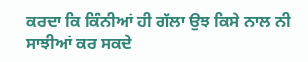ਕਰਦਾ ਕਿ ਕਿੰਨੀਆਂ ਹੀ ਗੱਲਾ ਉਝ ਕਿਸੇ ਨਾਲ ਨੀ ਸਾਝੀਆਂ ਕਰ ਸਕਦੇ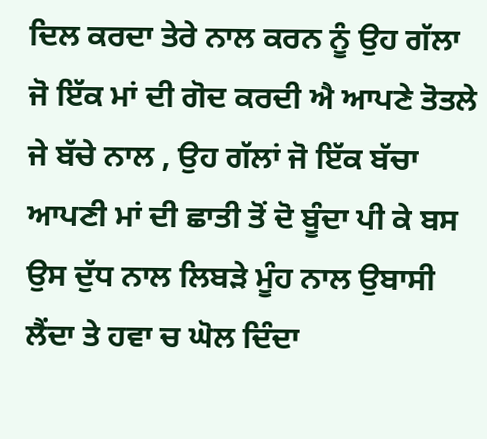ਦਿਲ ਕਰਦਾ ਤੇਰੇ ਨਾਲ ਕਰਨ ਨੂੰ ਉਹ ਗੱਲਾ ਜੋ ਇੱਕ ਮਾਂ ਦੀ ਗੋਦ ਕਰਦੀ ਐ ਆਪਣੇ ਤੋਤਲੇ ਜੇ ਬੱਚੇ ਨਾਲ , ਉਹ ਗੱਲਾਂ ਜੋ ਇੱਕ ਬੱਚਾ ਆਪਣੀ ਮਾਂ ਦੀ ਛਾਤੀ ਤੋਂ ਦੋ ਬੂੰਦਾ ਪੀ ਕੇ ਬਸ ਉਸ ਦੁੱਧ ਨਾਲ ਲਿਬੜੇ ਮੂੰਹ ਨਾਲ ਉਬਾਸੀ ਲੈਂਦਾ ਤੇ ਹਵਾ ਚ ਘੋਲ ਦਿੰਦਾ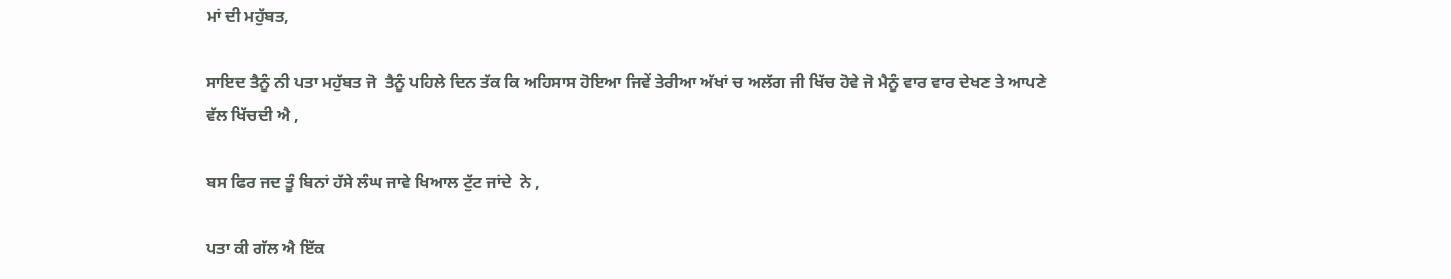ਮਾਂ ਦੀ ਮਹੁੱਬਤ,

ਸਾਇਦ ਤੈਨੂੰ ਨੀ ਪਤਾ ਮਹੁੱਬਤ ਜੋ  ਤੈਨੂੰ ਪਹਿਲੇ ਦਿਨ ਤੱਕ ਕਿ ਅਹਿਸਾਸ ਹੋਇਆ ਜਿਵੇਂ ਤੇਰੀਆ ਅੱਖਾਂ ਚ ਅਲੱਗ ਜੀ ਖਿੱਚ ਹੋਵੇ ਜੋ ਮੈਨੂੰ ਵਾਰ ਵਾਰ ਦੇਖਣ ਤੇ ਆਪਣੇ  ਵੱਲ ਖਿੱਚਦੀ ਐ ,

ਬਸ ਫਿਰ ਜਦ ਤੂੰ ਬਿਨਾਂ ਹੱਸੇ ਲੰਘ ਜਾਵੇ ਖਿਆਲ ਟੁੱਟ ਜਾਂਦੇ  ਨੇ ,

ਪਤਾ ਕੀ ਗੱਲ ਐ ਇੱਕ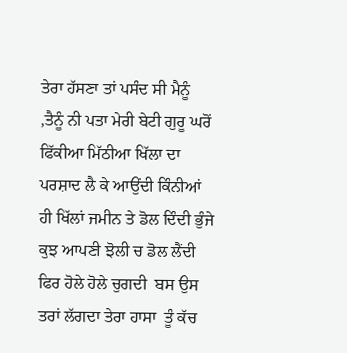ਤੇਰਾ ਹੱਸਣਾ ਤਾਂ ਪਸੰਦ ਸੀ ਮੈਨੂੰ ,ਤੈਨੂੰ ਨੀ ਪਤਾ ਮੇਰੀ ਬੇਟੀ ਗੁਰੂ ਘਰੋਂ ਫਿੱਕੀਆ ਮਿੱਠੀਆ ਖਿੱਲਾ ਦਾ ਪਰਸ਼ਾਦ ਲੈ ਕੇ ਆਉਂਦੀ ਕਿੰਨੀਆਂ ਹੀ ਖਿੱਲਾਂ ਜਮੀਨ ਤੇ ਡੋਲ ਦਿੰਦੀ ਭੁੰਜੇ ਕੁਝ ਆਪਣੀ ਝੋਲੀ ਚ ਡੋਲ ਲੈਂਦੀ ਫਿਰ ਹੋਲੇ ਹੋਲੇ ਚੁਗਦੀ  ਬਸ ਉਸ ਤਰਾਂ ਲੱਗਦਾ ਤੇਰਾ ਹਾਸਾ  ਤੂੰ ਕੱਚ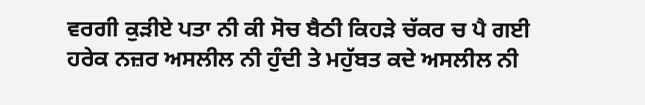ਵਰਗੀ ਕੁੜੀਏ ਪਤਾ ਨੀ ਕੀ ਸੋਚ ਬੈਠੀ ਕਿਹੜੇ ਚੱਕਰ ਚ ਪੈ ਗਈ  ਹਰੇਕ ਨਜ਼ਰ ਅਸਲੀਲ ਨੀ ਹੁੰਦੀ ਤੇ ਮਹੁੱਬਤ ਕਦੇ ਅਸਲੀਲ ਨੀ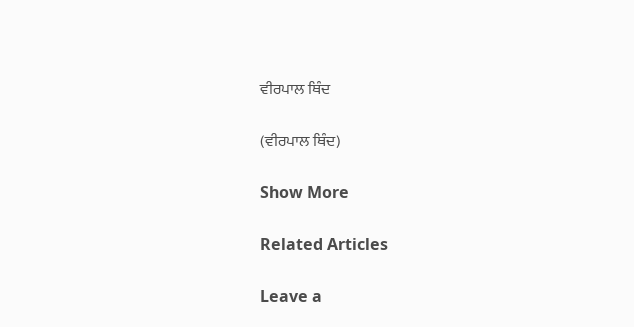ਵੀਰਪਾਲ ਥਿੰਦ

(ਵੀਰਪਾਲ ਥਿੰਦ)

Show More

Related Articles

Leave a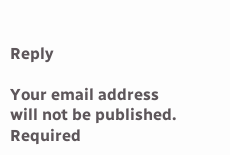Reply

Your email address will not be published. Required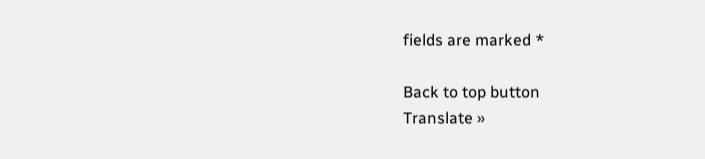fields are marked *

Back to top button
Translate »